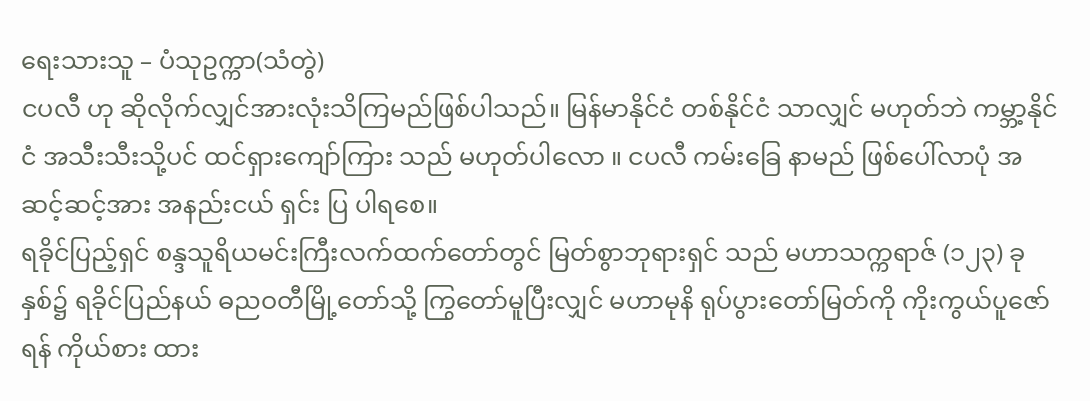ရေးသားသူ – ပံသုဥက္ကာ(သံတွဲ)
ငပလီ ဟု ဆိုလိုက်လျှင်အားလုံးသိကြမည်ဖြစ်ပါသည်။ မြန်မာနိုင်ငံ တစ်နိုင်ငံ သာလျှင် မဟုတ်ဘဲ ကမ္ဘာ့နိုင်ငံ အသီးသီးသို့ပင် ထင်ရှားကျော်ကြား သည် မဟုတ်ပါလော ။ ငပလီ ကမ်းခြေ နာမည် ဖြစ်ပေါ်လာပုံ အဆင့်ဆင့်အား အနည်းငယ် ရှင်း ပြ ပါရစေ။
ရခိုင်ပြည့်ရှင် စန္ဒသူရိယမင်းကြီးလက်ထက်တော်တွင် မြတ်စွာဘုရားရှင် သည် မဟာသက္ကရာဇ် (၁၂၃) ခုနှစ်၌ ရခိုင်ပြည်နယ် ဓညဝတီမြို့တော်သို့ ကြွတော်မူပြီးလျှင် မဟာမုနိ ရုပ်ပွားတော်မြတ်ကို ကိုးကွယ်ပူဇော်ရန် ကိုယ်စား ထား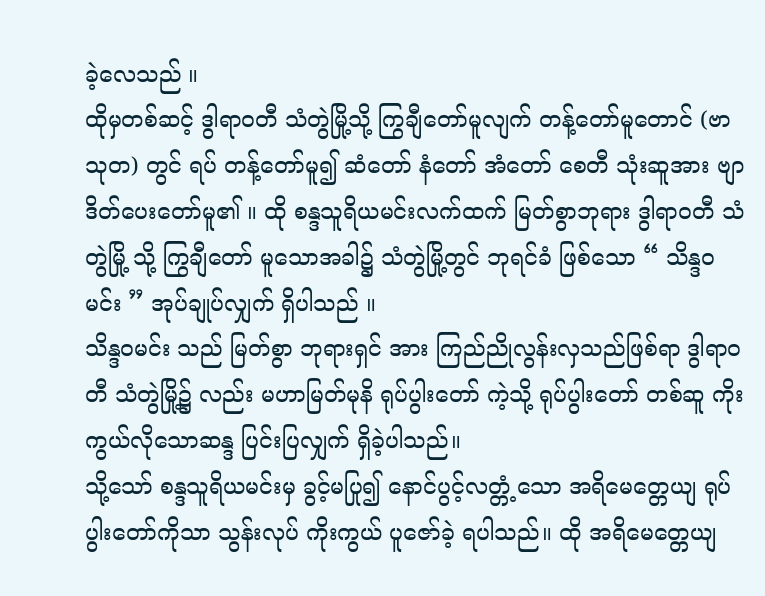ခဲ့လေသည် ။
ထိုမှတစ်ဆင့် ဒွါရာဝတီ သံတွဲမြို့သို့ ကြွချီတော်မူလျက် တန့်တော်မူတောင် (ဗာသုတ) တွင် ရပ် တန့်တော်မူ၍ ဆံတော် နံတော် အံတော် စေတီ သုံးဆူအား ဗျာဒိတ်ပေးတော်မူ၏ ။ ထို စန္ဒသူရိယမင်းလက်ထက် မြတ်စွာဘုရား ဒွါရာဝတီ သံတွဲမြို့ သို့ ကြွချီတော် မူသောအခါ၌ သံတွဲမြို့တွင် ဘုရင်ခံ ဖြစ်သော “ သိန္ဒဝ မင်း ” အုပ်ချုပ်လျှက် ရှိပါသည် ။
သိန္ဒဝမင်း သည် မြတ်စွာ ဘုရားရှင် အား ကြည်ညိုလွန်းလှသည်ဖြစ်ရာ ဒွါရာဝတီ သံတွဲမြို့၌ လည်း မဟာမြတ်မုနိ ရုပ်ပွါးတော် ကဲ့သို့ ရုပ်ပွါးတော် တစ်ဆူ ကိုးကွယ်လိုသောဆန္ဒ ပြင်းပြလျှက် ရှိခဲ့ပါသည်။
သို့သော် စန္ဒသူရိယမင်းမှ ခွင့်မပြု၍ နောင်ပွင့်လတ္တံ့သော အရိမေတ္တေယျ ရုပ်ပွါးတော်ကိုသာ သွန်းလုပ် ကိုးကွယ် ပူဇော်ခဲ့ ရပါသည်။ ထို အရိမေတ္တေယျ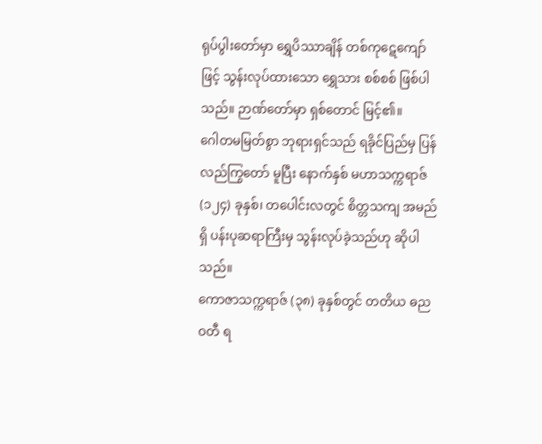ရုပ်ပွါးတော်မှာ ရွှေပိဿာချိန် တစ်ကုဋေကျော်ဖြင့် သွန်းလုပ်ထားသော ရွှေသား စစ်စစ် ဖြစ်ပါသည်။ ဉာဏ်တော်မှာ ရှစ်တောင် မြင့်၏။
ဂေါတမမြတ်စွာ ဘုရားရှင်သည် ရခိုင်ပြည်မှ ပြန်လည်ကြွတော် မူပြီး နောက်နှစ် မဟာသက္ကရာဇ် (၁၂၄) ခုနှစ်၊ တပေါင်းလတွင် စိတ္တသကျ အမည်ရှိ ပန်းပုဆရာကြီးမှ သွန်းလုပ်ခဲ့သည်ဟု ဆိုပါသည်။
ကောဇာသက္ကရာဇ် (၃၈) ခုနှစ်တွင် တတိယ ဓညဝတီ ရ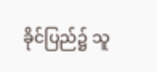ခိုင်ပြည်၌ သူ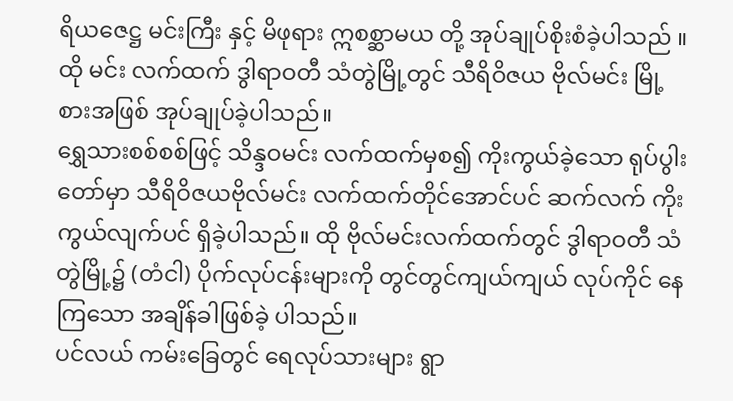ရိယဇေဋ္ဌ မင်းကြီး နှင့် မိဖုရား ဣစစ္ဆာမယ တို့ အုပ်ချုပ်စိုးစံခဲ့ပါသည် ။ ထို မင်း လက်ထက် ဒွါရာဝတီ သံတွဲမြို့တွင် သီရိဝိဇယ ဗိုလ်မင်း မြို့စားအဖြစ် အုပ်ချုပ်ခဲ့ပါသည်။
ရွှေသားစစ်စစ်ဖြင့် သိန္ဒဝမင်း လက်ထက်မှစ၍ ကိုးကွယ်ခဲ့သော ရုပ်ပွါးတော်မှာ သီရိဝိဇယဗိုလ်မင်း လက်ထက်တိုင်အောင်ပင် ဆက်လက် ကိုးကွယ်လျက်ပင် ရှိခဲ့ပါသည်။ ထို ဗိုလ်မင်းလက်ထက်တွင် ဒွါရာဝတီ သံတွဲမြို့၌ (တံငါ) ပိုက်လုပ်ငန်းများကို တွင်တွင်ကျယ်ကျယ် လုပ်ကိုင် နေကြသော အချိန်ခါဖြစ်ခဲ့ ပါသည်။
ပင်လယ် ကမ်းခြေတွင် ရေလုပ်သားများ ရွာ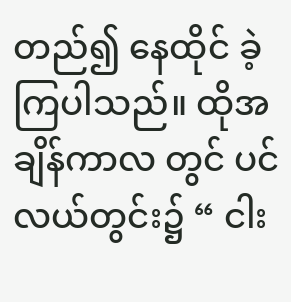တည်၍ နေထိုင် ခဲ့ကြပါသည်။ ထိုအချိန်ကာလ တွင် ပင်လယ်တွင်း၌ “ ငါး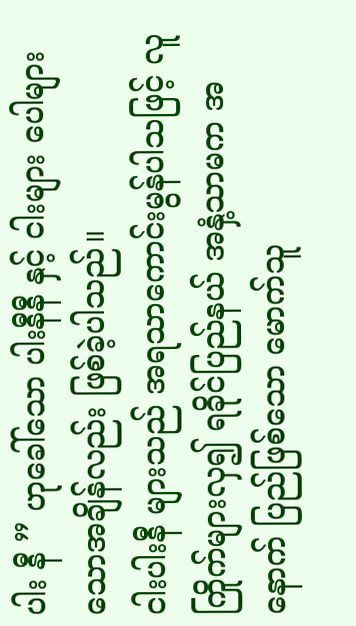ပါး နီ ” ဟုခေါ်သော ပါးနီနီ နှင့် ငါးများ ပေါများ သောအချိန်လည်း ဖြစ်ခဲ့ပါသည်။
ငါးပါးနီ များသည် အရသာကောင်းမွန်ပါသဖြင့် လူကြိုက်များလှ၍ ရခိုင်ပြည်နယ် အနှံ့သာမက အနောက် ပြည်ဖြစ်သော မောက်သူ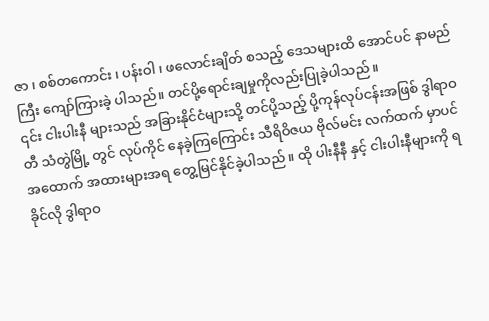ဇာ ၊ စစ်တကောင်း ၊ ပန်းဝါ ၊ ဖလောင်းချိတ် စသည့် ဒေသများထိ အောင်ပင် နာမည်ကြီး ကျော်ကြားခဲ့ ပါသည်။ တင်ပို့ရောင်းချမှုကိုလည်းပြုခဲ့ပါသည် ။
၎င်း ငါးပါးနီ များသည် အခြားနိုင်ငံများသို့ တင်ပို့သည့် ပို့ကုန်လုပ်ငန်းအဖြစ် ဒွါရာဝတီ သံတွဲမြို့ တွင် လုပ်ကိုင် နေခဲ့ကြကြောင်း သီရိဝိဇယ ဗိုလ်မင်း လက်ထက် မှာပင် အထောက် အထားများအရ တွေ့မြင်နိုင်ခဲ့ပါသည် ။ ထို ပါးနီနီ နှင့် ငါးပါးနီများကို ရခိုင်လို ဒွါရာဝ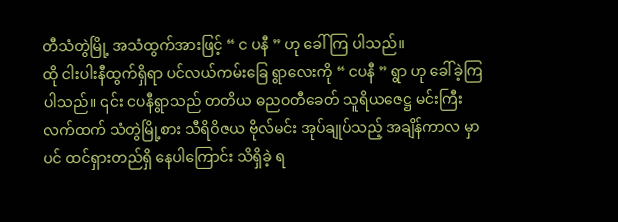တီသံတွဲမြို့ အသံထွက်အားဖြင့် “ င ပနီ ” ဟု ခေါ်ကြ ပါသည်။
ထို ငါးပါးနီထွက်ရှိရာ ပင်လယ်ကမ်းခြေ ရွာလေးကို “ ငပနီ ” ရွာ ဟု ခေါ်ခဲ့ကြပါသည်။ ၎င်း ငပနီရွာသည် တတိယ ဓညဝတီခေတ် သူရိယဇေဋ္ဌ မင်းကြီးလက်ထက် သံတွဲမြို့စား သီရိဝိဇယ ဗိုလ်မင်း အုပ်ချုပ်သည့် အချိန်ကာလ မှာပင် ထင်ရှားတည်ရှိ နေပါကြောင်း သိရှိခဲ့ ရ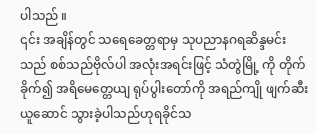ပါသည် ။
၎င်း အချိန်တွင် သရေခေတ္တရာမှ သုပညာနဂရဆိန္ဒမင်း သည် စစ်သည်ဗိုလ်ပါ အလုံးအရင်းဖြင့် သံတွဲမြို့ ကို တိုက်ခိုက်၍ အရိမေတ္တေယျ ရုပ်ပွါးတော်ကို အရည်ကျို ဖျက်ဆီးယူဆောင် သွားခဲ့ပါသည်ဟုရခိုင်သ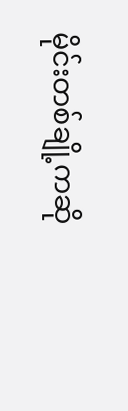မိုင်းတစ်ချို့ကဆို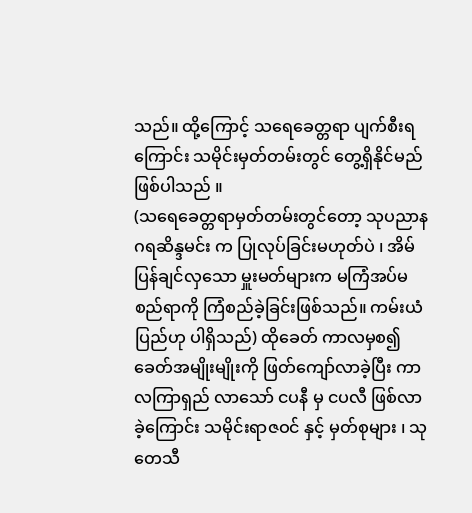သည်။ ထို့ကြောင့် သရေခေတ္တရာ ပျက်စီးရကြောင်း သမိုင်းမှတ်တမ်းတွင် တွေ့ရှိနိုင်မည် ဖြစ်ပါသည် ။
(သရေခေတ္တရာမှတ်တမ်းတွင်တော့ သုပညာနဂရဆိန္ဒမင်း က ပြုလုပ်ခြင်းမဟုတ်ပဲ ၊ အိမ်ပြန်ချင်လှသော မှူးမတ်များက မကြံအပ်မစည်ရာကို ကြံစည်ခဲ့ခြင်းဖြစ်သည်။ ကမ်းယံပြည်ဟု ပါရှိသည်) ထိုခေတ် ကာလမှစ၍ ခေတ်အမျိုးမျိုးကို ဖြတ်ကျော်လာခဲ့ပြီး ကာလကြာရှည် လာသော် ငပနီ မှ ငပလီ ဖြစ်လာခဲ့ကြောင်း သမိုင်းရာဇဝင် နှင့် မှတ်စုများ ၊ သုတေသီ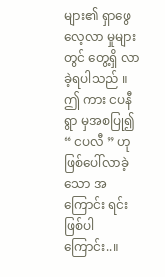များ၏ ရှာဖွေ လေ့လာ မှုများတွင် တွေ့ရှိ လာခဲ့ရပါသည် ။
ဤ ကား ငပနီ ရွာ မှအစပြု၍ “ ငပလီ ” ဟုဖြစ်ပေါ်လာခဲ့သော အကြောင်း ရင်း ဖြစ်ပါကြောင်း..။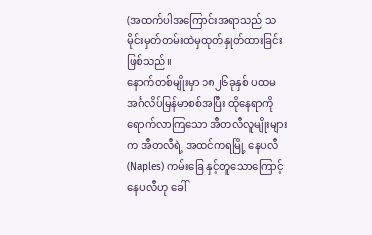(အထက်ပါအကြောင်းအရာသည် သမိုင်းမှတ်တမ်းထဲမှထုတ်နှုတ်ထားခြင်းဖြစ်သည်။
နောက်တစ်မျိုးမှာ ၁၈၂၆ခုနှစ် ပထမ အင်္ဂလိပ်မြန်မာစစ်အပြီး ထိုနေရာကိုရောက်လာကြသော အီတလီလူမျိုးများက အီတလီရဲ့ အထင်ကရမြို့ နေပလီ(Naples) ကမ်းခြေ နှင့်တူသောကြောင့် နေပလီဟု ခေါ်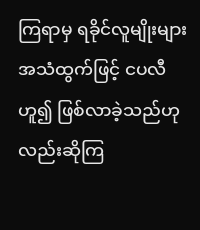ကြရာမှ ရခိုင်လူမျိုးများအသံထွက်ဖြင့် ငပလီဟူ၍ ဖြစ်လာခဲ့သည်ဟု လည်းဆိုကြ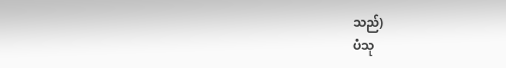သည်)
ပံသု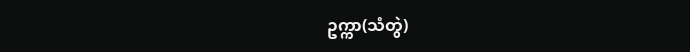ဥက္ကာ(သံတွဲ)